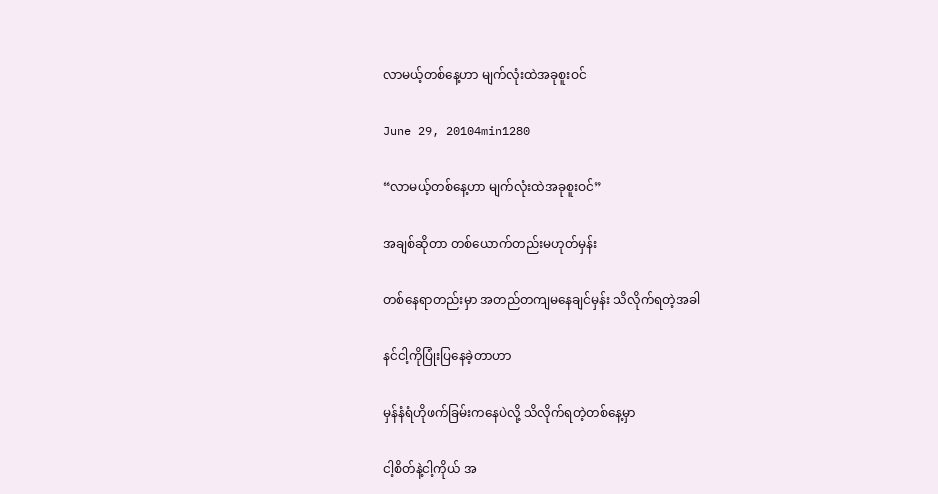လာမယ့်တစ်နေ့ဟာ မျက်လုံးထဲအခုစူးဝင်

June 29, 20104min1280

“လာမယ့်တစ်နေ့ဟာ မျက်လုံးထဲအခုစူးဝင်”

အချစ်ဆိုတာ တစ်ယောက်တည်းမဟုတ်မှန်း

တစ်နေရာတည်းမှာ အတည်တကျမနေချင်မှန်း သိလိုက်ရတဲ့အခါ

နင်ငါ့ကိုပြုံးပြနေခဲ့တာဟာ

မှန်နံရံဟိုဖက်ခြမ်းကနေပဲလို့ သိလိုက်ရတဲ့တစ်နေ့မှာ

ငါ့စိတ်နဲ့ငါ့ကိုယ် အ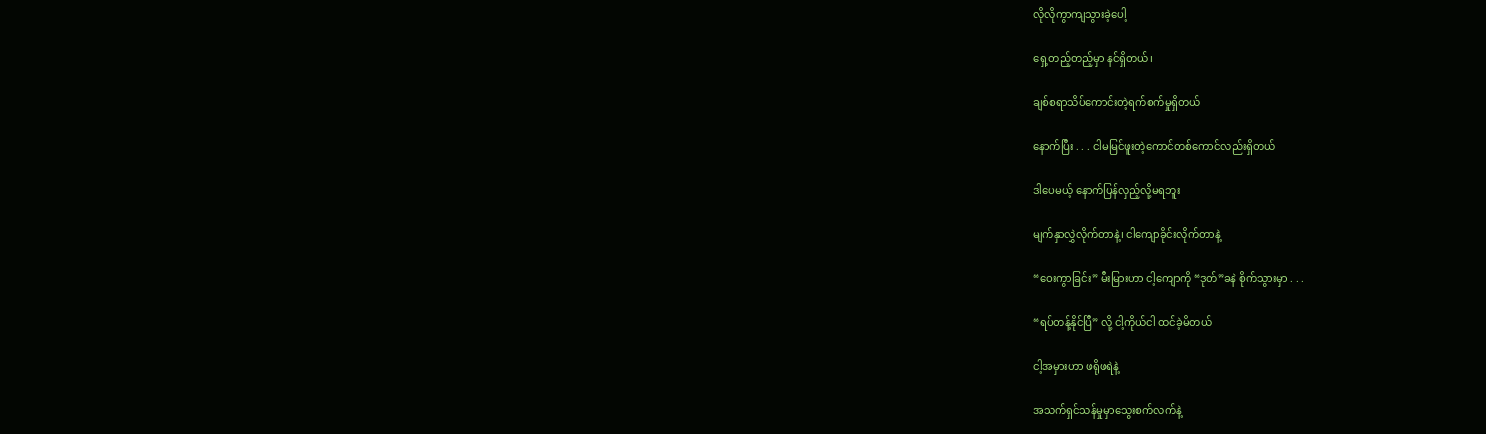လိုလိုကွာကျသွားခဲ့ပေါ့

ရှေ့တည့်တည့်မှာ နင်ရှိတယ်၊

ချစ်စရာသိပ်ကောင်းတဲ့ရက်စက်မှုရှိတယ်

နောက်ပြီး . . . ငါမမြင်ဖူးတဲ့ကောင်တစ်ကောင်လည်းရှိတယ်

ဒါပေမယ့် နောက်ပြန်လှည့်လို့မရဘူး

မျက်နှာလွှဲလိုက်တာနဲ့၊ ငါကျောခိုင်းလိုက်တာနဲ့

“ဝေးကွာခြင်း” မီးမြားဟာ ငါ့ကျောကို “ဒုတ်”ခနဲ စိုက်သွားမှာ . . .

“ရပ်တန့်နိုင်ပြီ” လို့ ငါ့ကိုယ်ငါ ထင်ခဲ့မိတယ်

ငါ့အမှားဟာ ဖရိုဖရဲနဲ့

အသက်ရှင်သန်မှုမှာသွေးစက်လက်နဲ့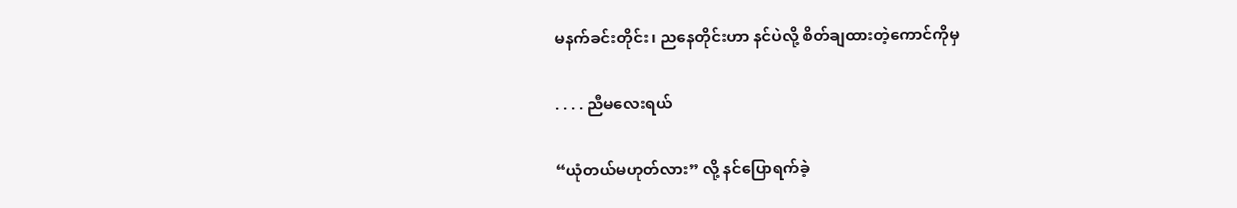မနက်ခင်းတိုင်း၊ ညနေတိုင်းဟာ နင်ပဲလို့ စိတ်ချထားတဲ့ကောင်ကိုမှ

. . . . ညီမလေးရယ်

“ယုံတယ်မဟုတ်လား” လို့ နင်ပြောရက်ခဲ့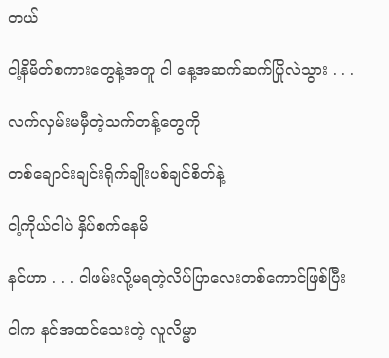တယ်

ငါ့နိမိတ်စကားတွေနဲ့အတူ ငါ နေ့အဆက်ဆက်ပြိုလဲသွား . . .

လက်လှမ်းမမှီတဲ့သက်တန့်တွေကို

တစ်ချောင်းချင်းရိုက်ချိုးပစ်ချင်စိတ်နဲ့

ငါ့ကိုယ်ငါပဲ နှိပ်စက်နေမိ

နင်ဟာ . . . ငါဖမ်းလို့မရတဲ့လိပ်ပြာလေးတစ်ကောင်ဖြစ်ပြီး

ငါက နင်အထင်သေးတဲ့ လူလိမ္မာ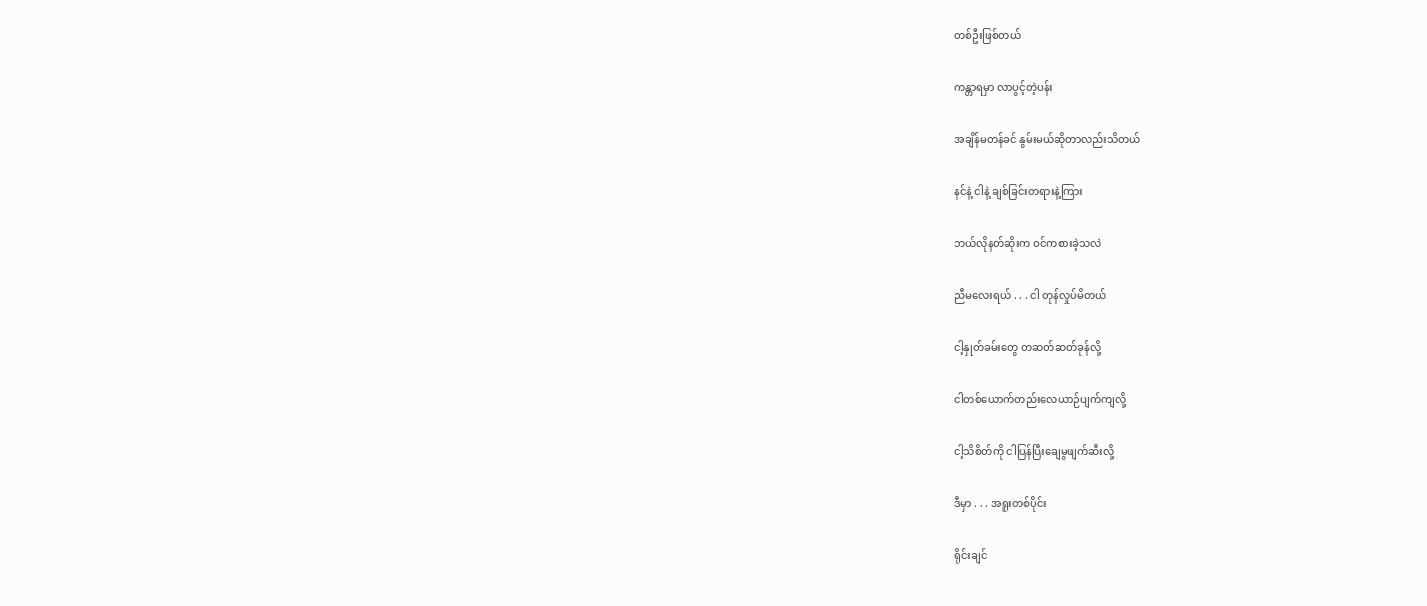တစ်ဦးဖြစ်တယ်

ကန္တာရမှာ လာပွင့်တဲ့ပန်း

အချိန်မတန်ခင် နွမ်းမယ်ဆိုတာလည်းသိတယ်

နင်နဲ့ ငါနဲ့ ချစ်ခြင်းတရားနဲ့ကြား

ဘယ်လိုနတ်ဆိုးက ဝင်ကစားခဲ့သလဲ

ညီမလေးရယ် . . . ငါ တုန်လှုပ်မိတယ်

ငါ့နှုတ်ခမ်းတွေ တဆတ်ဆတ်ခုန်လို့

ငါတစ်ယောက်တည်းလေယာဉ်ပျက်ကျလို့

ငါ့သိစိတ်ကို ငါပြန်ပြီးချေမွဖျက်ဆီးလို့

ဒီမှာ . . . အရူးတစ်ပိုင်း

ရိုင်းချင်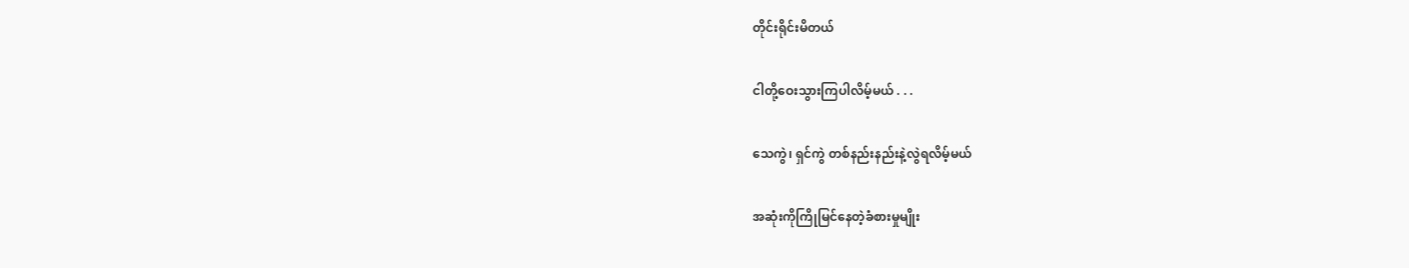တိုင်းရိုင်းမိတယ်

ငါတို့ဝေးသွားကြပါလိမ့်မယ် . . .

သေကွဲ၊ ရှင်ကွဲ တစ်နည်းနည်းနဲ့လွဲရလိမ့်မယ်

အဆုံးကိုကြိုမြင်နေတဲ့ခံစားမှုမျိုး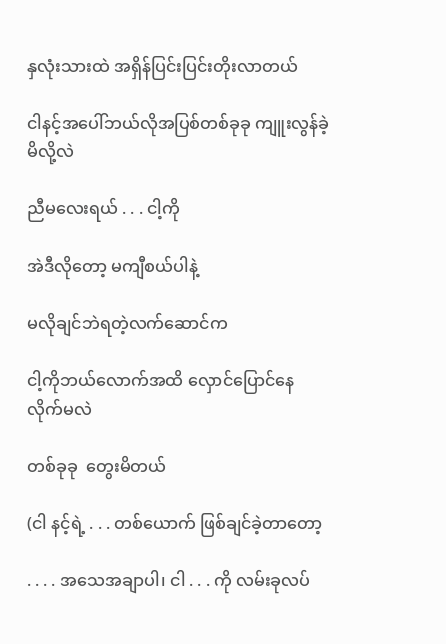နှလုံးသားထဲ အရှိန်ပြင်းပြင်းတိုးလာတယ်

ငါနင့်အပေါ်ဘယ်လိုအပြစ်တစ်ခုခု ကျူးလွန်ခဲ့မိလို့လဲ

ညီမလေးရယ် . . . ငါ့ကို

အဲဒီလိုတော့ မကျီစယ်ပါနဲ့

မလိုချင်ဘဲရတဲ့လက်ဆောင်က

ငါ့ကိုဘယ်လောက်အထိ လှောင်ပြောင်နေလိုက်မလဲ

တစ်ခုခု  တွေးမိတယ်

(ငါ နင့်ရဲ့ . . . တစ်ယောက် ဖြစ်ချင်ခဲ့တာတော့

. . . . အသေအချာပါ၊ ငါ . . . ကို လမ်းခုလပ်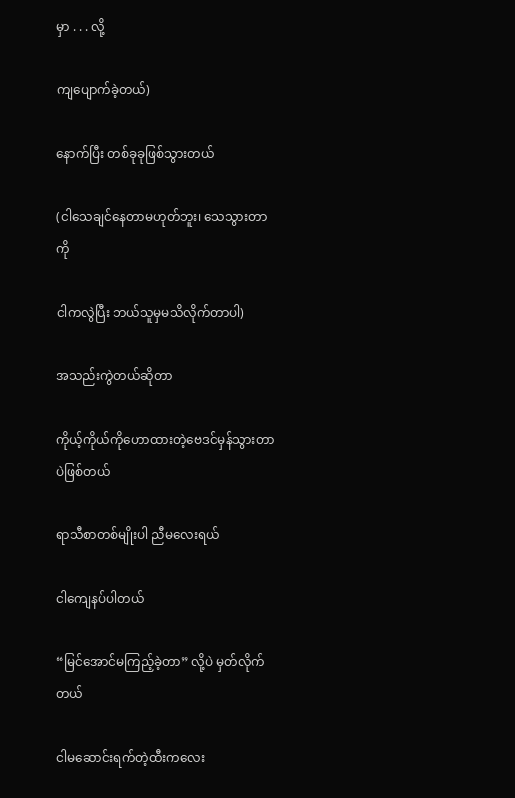မှာ . . . လို့

ကျပျောက်ခဲ့တယ်)

နောက်ပြီး တစ်ခုခုဖြစ်သွားတယ်

(ငါသေချင်နေတာမဟုတ်ဘူး၊ သေသွားတာကို

ငါကလွဲပြီး ဘယ်သူမှမသိလိုက်တာပါ)

အသည်းကွဲတယ်ဆိုတာ

ကိုယ့်ကိုယ်ကိုဟောထားတဲ့ဗေဒင်မှန်သွားတာပဲဖြစ်တယ်

ရာသီစာတစ်မျိုးပါ ညီမလေးရယ်

ငါကျေနပ်ပါတယ်

“မြင်အောင်မကြည့်ခဲ့တာ” လို့ပဲ မှတ်လိုက်တယ်

ငါမဆောင်းရက်တဲ့ထီးကလေး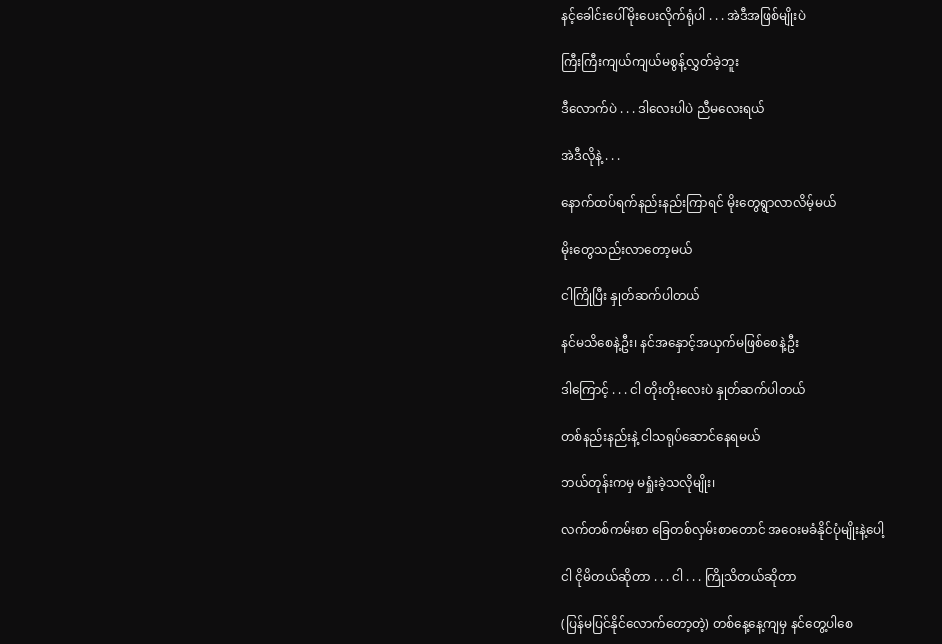နင့်ခေါင်းပေါ်မိုးပေးလိုက်ရုံပါ . . . အဲဒီအဖြစ်မျိုးပဲ

ကြီးကြီးကျယ်ကျယ်မစွန့်လွှတ်ခဲ့ဘူး

ဒီလောက်ပဲ . . . ဒါလေးပါပဲ ညီမလေးရယ်

အဲဒီလိုနဲ့ . . .

နောက်ထပ်ရက်နည်းနည်းကြာရင် မိုးတွေရွာလာလိမ့်မယ်

မိုးတွေသည်းလာတော့မယ်

ငါကြိုပြီး နှုတ်ဆက်ပါတယ်

နင်မသိစေနဲ့ဦး၊ နင်အနှောင့်အယှက်မဖြစ်စေနဲ့ဦး

ဒါကြောင့် . . . ငါ တိုးတိုးလေးပဲ နှုတ်ဆက်ပါတယ်

တစ်နည်းနည်းနဲ့ ငါသရုပ်ဆောင်နေရမယ်

ဘယ်တုန်းကမှ မရှုံးခဲ့သလိုမျိုး၊

လက်တစ်ကမ်းစာ ခြေတစ်လှမ်းစာတောင် အဝေးမခံနိုင်ပုံမျိုးနဲ့ပေါ့

ငါ ငိုမိတယ်ဆိုတာ . . . ငါ . . . ကြိုသိတယ်ဆိုတာ

(ပြန်မပြင်နိုင်လောက်တော့တဲ့) တစ်နေ့နေ့ကျမှ နင်တွေ့ပါစေ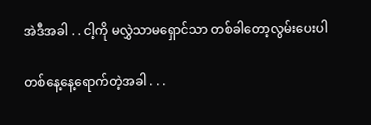အဲဒီအခါ . . ငါ့ကို မလွှဲသာမရှောင်သာ တစ်ခါတော့လွမ်းပေးပါ

တစ်နေ့နေ့ရောက်တဲ့အခါ . . .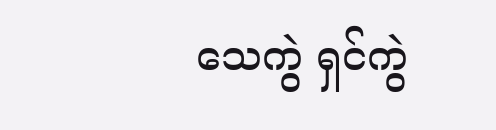သေကွဲ ရှင်ကွဲ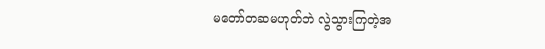မတော်တဆမဟုတ်ဘဲ လွဲသွားကြတဲ့အ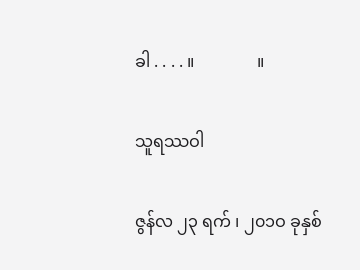ခါ . . . . ။               ။

သူရဿဝါ

ဇွန်လ ၂၃ ရက် ၊ ၂၀၁ဝ ခုနှစ်